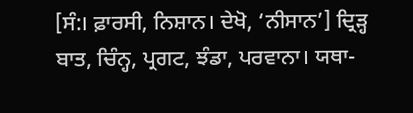[ਸੰ:। ਫ਼ਾਰਸੀ, ਨਿਸ਼ਾਨ। ਦੇਖੋ, ‘ਨੀਸਾਨ’] ਦ੍ਰਿੜ੍ਹ ਬਾਤ, ਚਿੰਨ੍ਹ, ਪ੍ਰਗਟ, ਝੰਡਾ, ਪਰਵਾਨਾ। ਯਥਾ-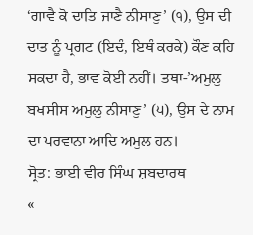‘ਗਾਵੈ ਕੋ ਦਾਤਿ ਜਾਣੈ ਨੀਸਾਣੁ’ (੧), ਉਸ ਦੀ ਦਾਤ ਨੂੰ ਪ੍ਰਗਟ (ਇਦੰ, ਇਥੰ ਕਰਕੇ) ਕੌਣ ਕਹਿ ਸਕਦਾ ਹੈ, ਭਾਵ ਕੋਈ ਨਹੀਂ। ਤਥਾ-’ਅਮੁਲੁ ਬਖਸੀਸ ਅਮੁਲੁ ਨੀਸਾਣੁ’ (੫), ਉਸ ਦੇ ਨਾਮ ਦਾ ਪਰਵਾਨਾ ਆਦਿ ਅਮੁਲ ਹਨ।
ਸ੍ਰੋਤ: ਭਾਈ ਵੀਰ ਸਿੰਘ ਸ਼ਬਦਾਰਥ
«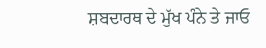ਸ਼ਬਦਾਰਥ ਦੇ ਮੁੱਖ ਪੰਨੇ ਤੇ ਜਾਓ